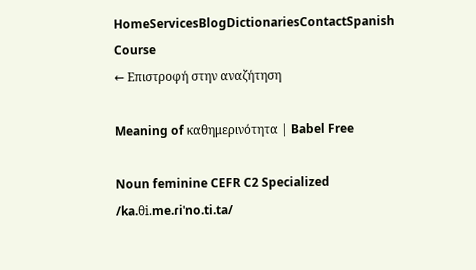HomeServicesBlogDictionariesContactSpanish Course
← Επιστροφή στην αναζήτηση

Meaning of καθημερινότητα | Babel Free

Noun feminine CEFR C2 Specialized
/ka.θi.me.ɾiˈno.ti.ta/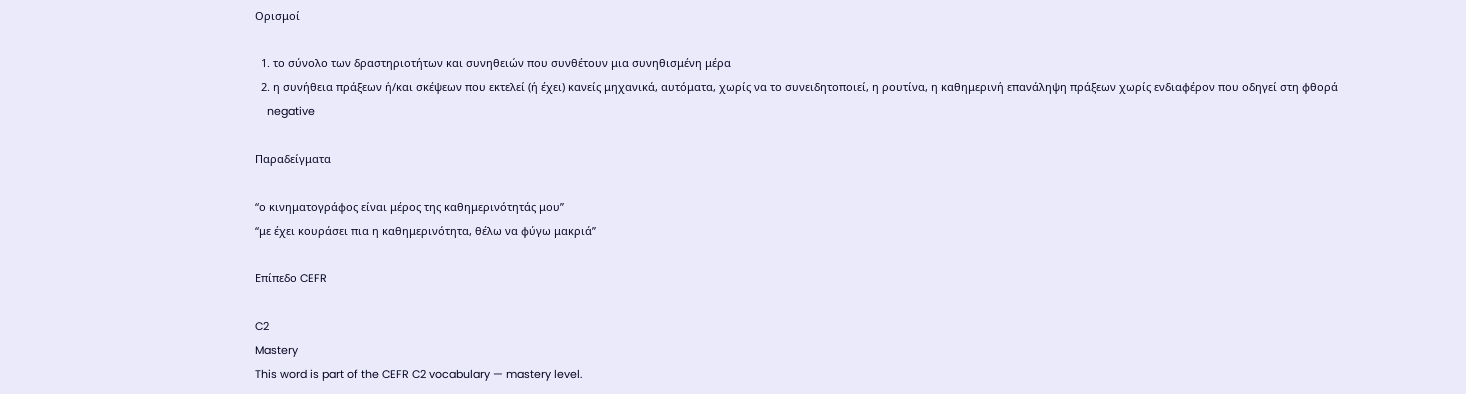Ορισμοί

  1. το σύνολο των δραστηριοτήτων και συνηθειών που συνθέτουν μια συνηθισμένη μέρα
  2. η συνήθεια πράξεων ή/και σκέψεων που εκτελεί (ή έχει) κανείς μηχανικά, αυτόματα, χωρίς να το συνειδητοποιεί, η ρουτίνα, η καθημερινή επανάληψη πράξεων χωρίς ενδιαφέρον που οδηγεί στη φθορά
    negative

Παραδείγματα

“ο κινηματογράφος είναι μέρος της καθημερινότητάς μου”
“με έχει κουράσει πια η καθημερινότητα, θέλω να φύγω μακριά”

Επίπεδο CEFR

C2
Mastery
This word is part of the CEFR C2 vocabulary — mastery level.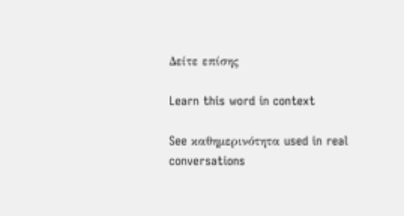Δείτε επίσης

Learn this word in context

See καθημερινότητα used in real conversations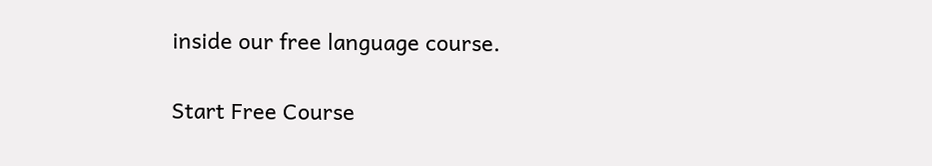inside our free language course.

Start Free Course